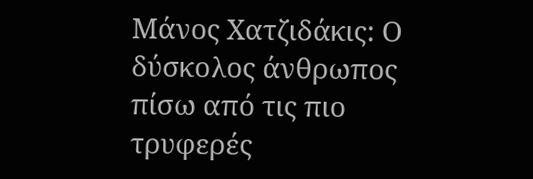Μάνος Χατζιδάκις: Ο δύσκολος άνθρωπος πίσω από τις πιο τρυφερές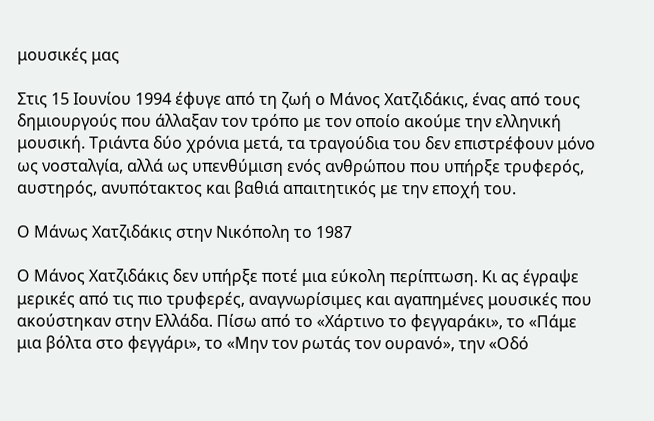μουσικές μας

Στις 15 Ιουνίου 1994 έφυγε από τη ζωή ο Μάνος Χατζιδάκις, ένας από τους δημιουργούς που άλλαξαν τον τρόπο με τον οποίο ακούμε την ελληνική μουσική. Τριάντα δύο χρόνια μετά, τα τραγούδια του δεν επιστρέφουν μόνο ως νοσταλγία, αλλά ως υπενθύμιση ενός ανθρώπου που υπήρξε τρυφερός, αυστηρός, ανυπότακτος και βαθιά απαιτητικός με την εποχή του.

Ο Μάνως Χατζιδάκις στην Νικόπολη το 1987

Ο Μάνος Χατζιδάκις δεν υπήρξε ποτέ μια εύκολη περίπτωση. Κι ας έγραψε μερικές από τις πιο τρυφερές, αναγνωρίσιμες και αγαπημένες μουσικές που ακούστηκαν στην Ελλάδα. Πίσω από το «Χάρτινο το φεγγαράκι», το «Πάμε μια βόλτα στο φεγγάρι», το «Μην τον ρωτάς τον ουρανό», την «Οδό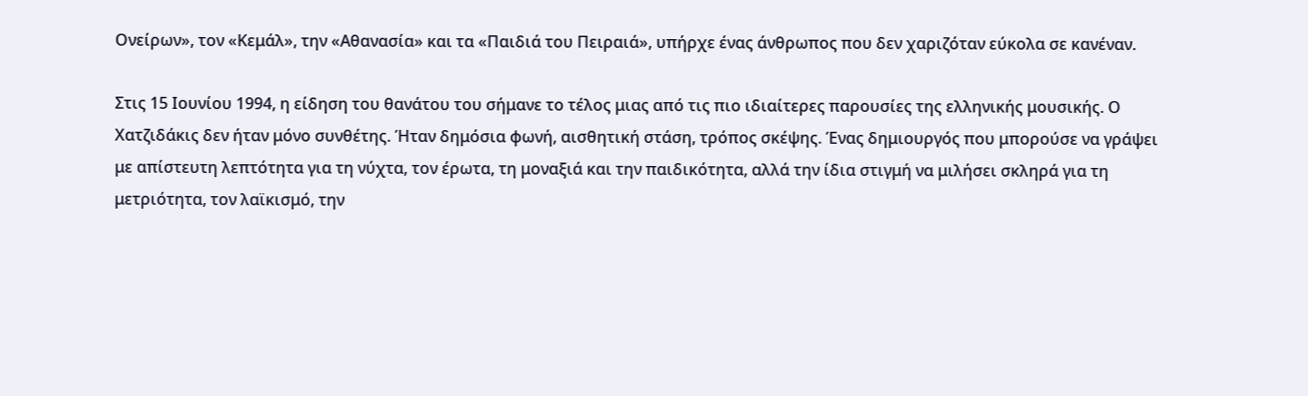Ονείρων», τον «Κεμάλ», την «Αθανασία» και τα «Παιδιά του Πειραιά», υπήρχε ένας άνθρωπος που δεν χαριζόταν εύκολα σε κανέναν.

Στις 15 Ιουνίου 1994, η είδηση του θανάτου του σήμανε το τέλος μιας από τις πιο ιδιαίτερες παρουσίες της ελληνικής μουσικής. Ο Χατζιδάκις δεν ήταν μόνο συνθέτης. Ήταν δημόσια φωνή, αισθητική στάση, τρόπος σκέψης. Ένας δημιουργός που μπορούσε να γράψει με απίστευτη λεπτότητα για τη νύχτα, τον έρωτα, τη μοναξιά και την παιδικότητα, αλλά την ίδια στιγμή να μιλήσει σκληρά για τη μετριότητα, τον λαϊκισμό, την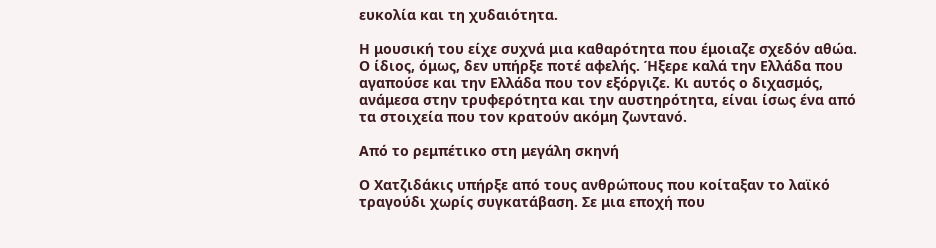ευκολία και τη χυδαιότητα.

Η μουσική του είχε συχνά μια καθαρότητα που έμοιαζε σχεδόν αθώα. Ο ίδιος, όμως, δεν υπήρξε ποτέ αφελής. Ήξερε καλά την Ελλάδα που αγαπούσε και την Ελλάδα που τον εξόργιζε. Κι αυτός ο διχασμός, ανάμεσα στην τρυφερότητα και την αυστηρότητα, είναι ίσως ένα από τα στοιχεία που τον κρατούν ακόμη ζωντανό.

Από το ρεμπέτικο στη μεγάλη σκηνή

Ο Χατζιδάκις υπήρξε από τους ανθρώπους που κοίταξαν το λαϊκό τραγούδι χωρίς συγκατάβαση. Σε μια εποχή που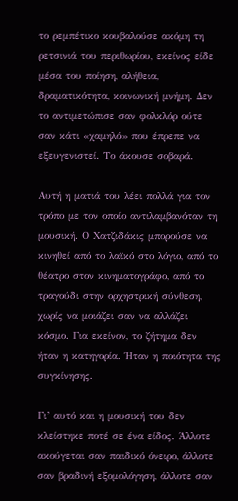το ρεμπέτικο κουβαλούσε ακόμη τη ρετσινιά του περιθωρίου, εκείνος είδε μέσα του ποίηση, αλήθεια, δραματικότητα, κοινωνική μνήμη. Δεν το αντιμετώπισε σαν φολκλόρ ούτε σαν κάτι «χαμηλό» που έπρεπε να εξευγενιστεί. Το άκουσε σοβαρά.

Αυτή η ματιά του λέει πολλά για τον τρόπο με τον οποίο αντιλαμβανόταν τη μουσική. Ο Χατζιδάκις μπορούσε να κινηθεί από το λαϊκό στο λόγιο, από το θέατρο στον κινηματογράφο, από το τραγούδι στην ορχηστρική σύνθεση, χωρίς να μοιάζει σαν να αλλάζει κόσμο. Για εκείνον, το ζήτημα δεν ήταν η κατηγορία. Ήταν η ποιότητα της συγκίνησης.

Γι’ αυτό και η μουσική του δεν κλείστηκε ποτέ σε ένα είδος. Άλλοτε ακούγεται σαν παιδικό όνειρο, άλλοτε σαν βραδινή εξομολόγηση, άλλοτε σαν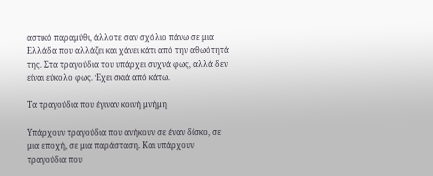αστικό παραμύθι, άλλοτε σαν σχόλιο πάνω σε μια Ελλάδα που αλλάζει και χάνει κάτι από την αθωότητά της. Στα τραγούδια του υπάρχει συχνά φως, αλλά δεν είναι εύκολο φως. Έχει σκιά από κάτω.

Τα τραγούδια που έγιναν κοινή μνήμη

Υπάρχουν τραγούδια που ανήκουν σε έναν δίσκο, σε μια εποχή, σε μια παράσταση. Και υπάρχουν τραγούδια που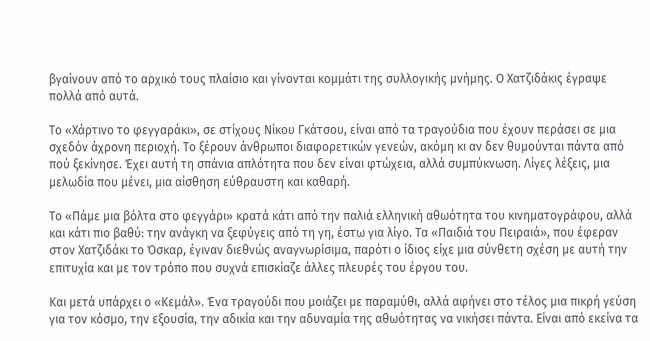βγαίνουν από το αρχικό τους πλαίσιο και γίνονται κομμάτι της συλλογικής μνήμης. Ο Χατζιδάκις έγραψε πολλά από αυτά.

Το «Χάρτινο το φεγγαράκι», σε στίχους Νίκου Γκάτσου, είναι από τα τραγούδια που έχουν περάσει σε μια σχεδόν άχρονη περιοχή. Το ξέρουν άνθρωποι διαφορετικών γενεών, ακόμη κι αν δεν θυμούνται πάντα από πού ξεκίνησε. Έχει αυτή τη σπάνια απλότητα που δεν είναι φτώχεια, αλλά συμπύκνωση. Λίγες λέξεις, μια μελωδία που μένει, μια αίσθηση εύθραυστη και καθαρή.

Το «Πάμε μια βόλτα στο φεγγάρι» κρατά κάτι από την παλιά ελληνική αθωότητα του κινηματογράφου, αλλά και κάτι πιο βαθύ: την ανάγκη να ξεφύγεις από τη γη, έστω για λίγο. Τα «Παιδιά του Πειραιά», που έφεραν στον Χατζιδάκι το Όσκαρ, έγιναν διεθνώς αναγνωρίσιμα, παρότι ο ίδιος είχε μια σύνθετη σχέση με αυτή την επιτυχία και με τον τρόπο που συχνά επισκίαζε άλλες πλευρές του έργου του.

Και μετά υπάρχει ο «Κεμάλ». Ένα τραγούδι που μοιάζει με παραμύθι, αλλά αφήνει στο τέλος μια πικρή γεύση για τον κόσμο, την εξουσία, την αδικία και την αδυναμία της αθωότητας να νικήσει πάντα. Είναι από εκείνα τα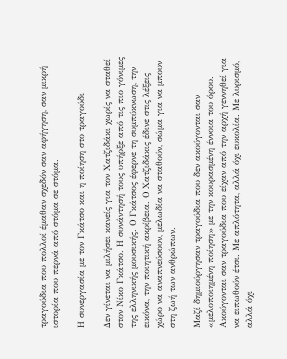τραγούδια που πολλοί έμαθαν σχεδόν σαν αφήγηση, σαν μικρή ιστορία που περνά από στόμα σε στόμα.

Η συνεργασία με τον Γκάτσο και η ποίηση στο τραγούδι

Δεν γίνεται να μιλήσει κανείς για τον Χατζιδάκι χωρίς να σταθεί στον Νίκο Γκάτσο. Η συνάντησή τους υπήρξε από τις πιο γόνιμες της ελληνικής μουσικής. Ο Γκάτσος έφερνε τη συμπύκνωση, την εικόνα, την ποιητική ακρίβεια. Ο Χατζιδάκις έδινε στις λέξεις χώρο να αναπνεύσουν, μελωδία να σταθούν, σώμα για να μπουν στη ζωή των ανθρώπων.

Μαζί δημιούργησαν τραγούδια που δεν ακούγονται σαν «μελοποιημένη ποίηση» με την κουρασμένη έννοια του όρου. Ακούγονται σαν τραγούδια που είχαν από την αρχή γεννηθεί για να ειπωθούν έτσι. Με απλότητα, αλλά όχι ευκολία. Με λυρισμό, αλλά όχι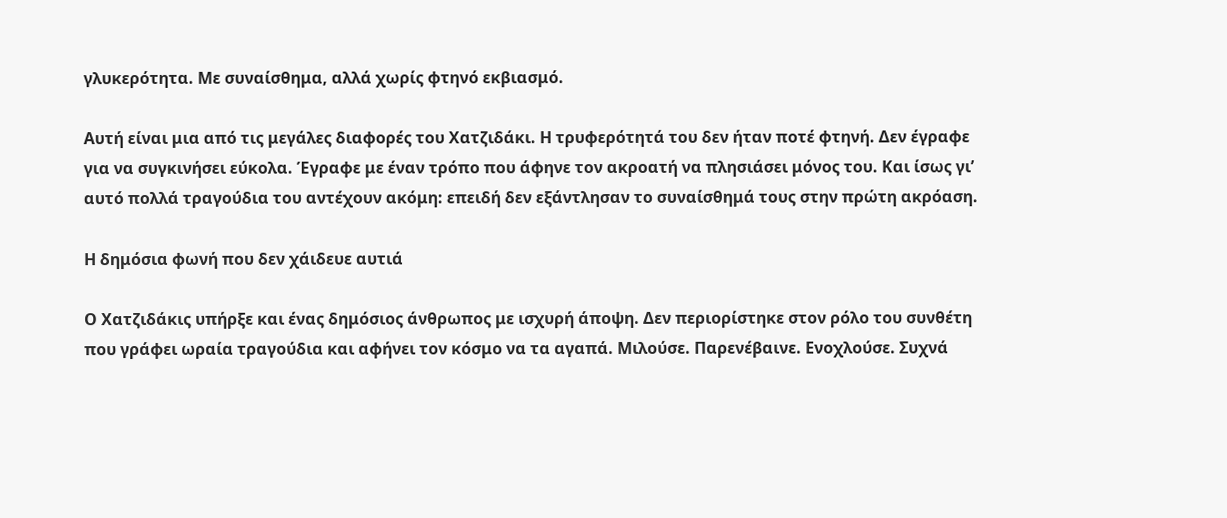γλυκερότητα. Με συναίσθημα, αλλά χωρίς φτηνό εκβιασμό.

Αυτή είναι μια από τις μεγάλες διαφορές του Χατζιδάκι. Η τρυφερότητά του δεν ήταν ποτέ φτηνή. Δεν έγραφε για να συγκινήσει εύκολα. Έγραφε με έναν τρόπο που άφηνε τον ακροατή να πλησιάσει μόνος του. Και ίσως γι’ αυτό πολλά τραγούδια του αντέχουν ακόμη: επειδή δεν εξάντλησαν το συναίσθημά τους στην πρώτη ακρόαση.

Η δημόσια φωνή που δεν χάιδευε αυτιά

Ο Χατζιδάκις υπήρξε και ένας δημόσιος άνθρωπος με ισχυρή άποψη. Δεν περιορίστηκε στον ρόλο του συνθέτη που γράφει ωραία τραγούδια και αφήνει τον κόσμο να τα αγαπά. Μιλούσε. Παρενέβαινε. Ενοχλούσε. Συχνά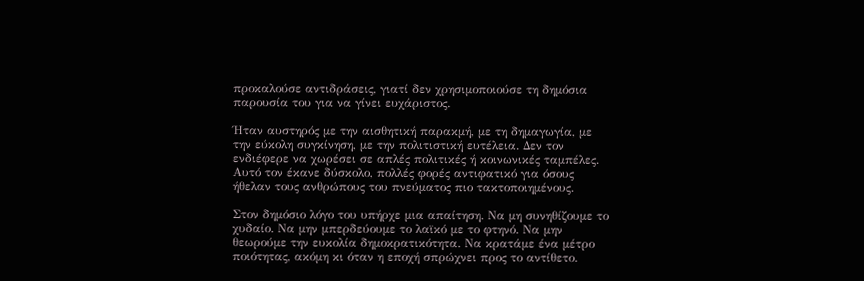προκαλούσε αντιδράσεις, γιατί δεν χρησιμοποιούσε τη δημόσια παρουσία του για να γίνει ευχάριστος.

Ήταν αυστηρός με την αισθητική παρακμή, με τη δημαγωγία, με την εύκολη συγκίνηση, με την πολιτιστική ευτέλεια. Δεν τον ενδιέφερε να χωρέσει σε απλές πολιτικές ή κοινωνικές ταμπέλες. Αυτό τον έκανε δύσκολο, πολλές φορές αντιφατικό για όσους ήθελαν τους ανθρώπους του πνεύματος πιο τακτοποιημένους.

Στον δημόσιο λόγο του υπήρχε μια απαίτηση. Να μη συνηθίζουμε το χυδαίο. Να μην μπερδεύουμε το λαϊκό με το φτηνό. Να μην θεωρούμε την ευκολία δημοκρατικότητα. Να κρατάμε ένα μέτρο ποιότητας, ακόμη κι όταν η εποχή σπρώχνει προς το αντίθετο.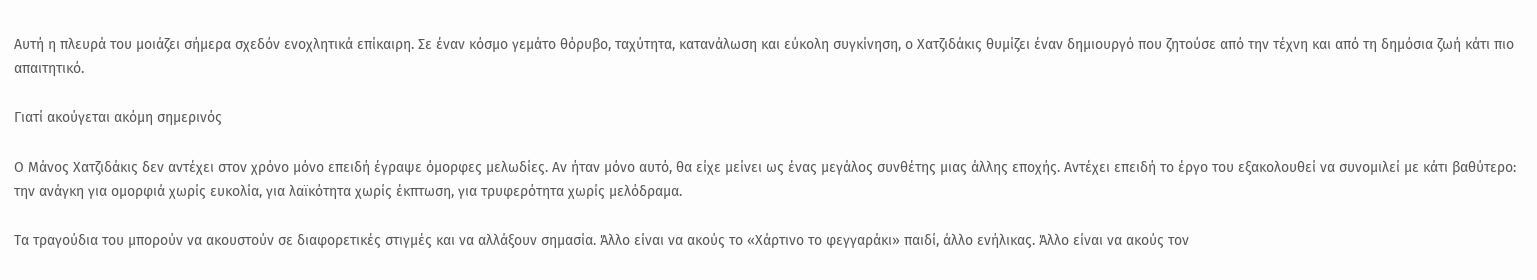Αυτή η πλευρά του μοιάζει σήμερα σχεδόν ενοχλητικά επίκαιρη. Σε έναν κόσμο γεμάτο θόρυβο, ταχύτητα, κατανάλωση και εύκολη συγκίνηση, ο Χατζιδάκις θυμίζει έναν δημιουργό που ζητούσε από την τέχνη και από τη δημόσια ζωή κάτι πιο απαιτητικό.

Γιατί ακούγεται ακόμη σημερινός

Ο Μάνος Χατζιδάκις δεν αντέχει στον χρόνο μόνο επειδή έγραψε όμορφες μελωδίες. Αν ήταν μόνο αυτό, θα είχε μείνει ως ένας μεγάλος συνθέτης μιας άλλης εποχής. Αντέχει επειδή το έργο του εξακολουθεί να συνομιλεί με κάτι βαθύτερο: την ανάγκη για ομορφιά χωρίς ευκολία, για λαϊκότητα χωρίς έκπτωση, για τρυφερότητα χωρίς μελόδραμα.

Τα τραγούδια του μπορούν να ακουστούν σε διαφορετικές στιγμές και να αλλάξουν σημασία. Άλλο είναι να ακούς το «Χάρτινο το φεγγαράκι» παιδί, άλλο ενήλικας. Άλλο είναι να ακούς τον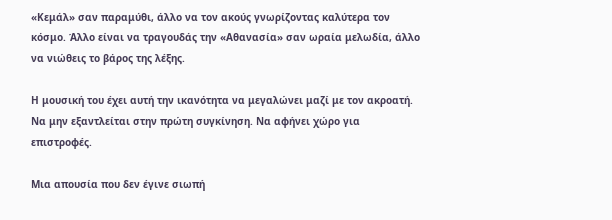«Κεμάλ» σαν παραμύθι, άλλο να τον ακούς γνωρίζοντας καλύτερα τον κόσμο. Άλλο είναι να τραγουδάς την «Αθανασία» σαν ωραία μελωδία, άλλο να νιώθεις το βάρος της λέξης.

Η μουσική του έχει αυτή την ικανότητα να μεγαλώνει μαζί με τον ακροατή. Να μην εξαντλείται στην πρώτη συγκίνηση. Να αφήνει χώρο για επιστροφές.

Μια απουσία που δεν έγινε σιωπή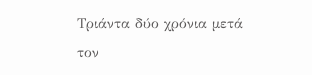Τριάντα δύο χρόνια μετά τον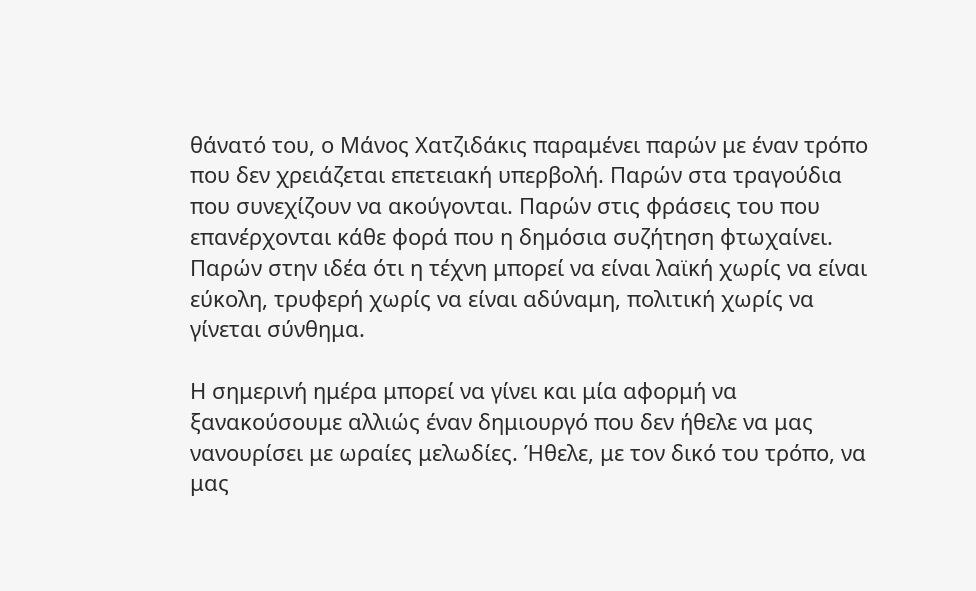θάνατό του, ο Μάνος Χατζιδάκις παραμένει παρών με έναν τρόπο που δεν χρειάζεται επετειακή υπερβολή. Παρών στα τραγούδια που συνεχίζουν να ακούγονται. Παρών στις φράσεις του που επανέρχονται κάθε φορά που η δημόσια συζήτηση φτωχαίνει. Παρών στην ιδέα ότι η τέχνη μπορεί να είναι λαϊκή χωρίς να είναι εύκολη, τρυφερή χωρίς να είναι αδύναμη, πολιτική χωρίς να γίνεται σύνθημα.

Η σημερινή ημέρα μπορεί να γίνει και μία αφορμή να ξανακούσουμε αλλιώς έναν δημιουργό που δεν ήθελε να μας νανουρίσει με ωραίες μελωδίες. Ήθελε, με τον δικό του τρόπο, να μας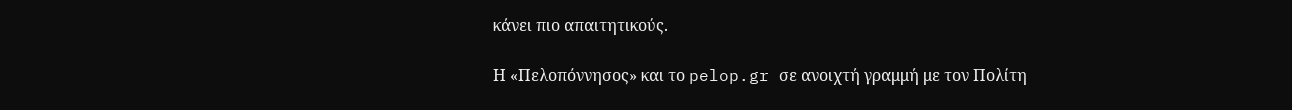κάνει πιο απαιτητικούς.

Η «Πελοπόννησος» και το pelop.gr σε ανοιχτή γραμμή με τον Πολίτη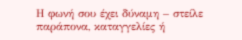Η φωνή σου έχει δύναμη – στείλε παράπονα, καταγγελίες ή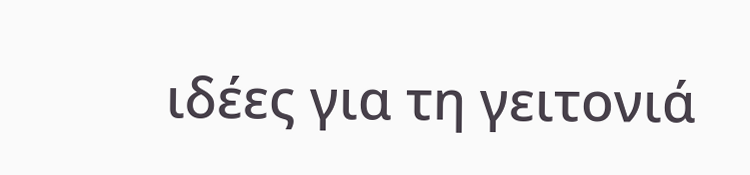ιδέες για τη γειτονιά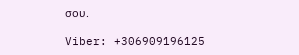σου.

Viber: +306909196125